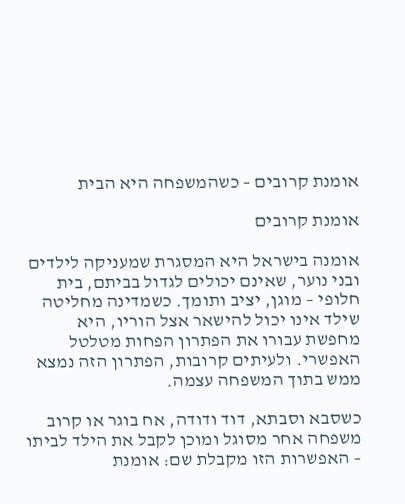אומנת קרובים – כשהמשפחה היא הבית

אומנת קרובים

אומנה בישראל היא המסגרת שמעניקה לילדים ובני נוער, שאינם יכולים לגדול בביתם, בית חלופי – מוגן, יציב ותומך. כשמדינה מחליטה שילד אינו יכול להישאר אצל הוריו, היא מחפשת עבורו את הפתרון הפחות מטלטל האפשרי. ולעיתים קרובות, הפתרון הזה נמצא ממש בתוך המשפחה עצמה.

כשסבא וסבתא, דוד ודודה, אח בוגר או קרוב משפחה אחר מסוגל ומוכן לקבל את הילד לביתו – האפשרות הזו מקבלת שם: אומנת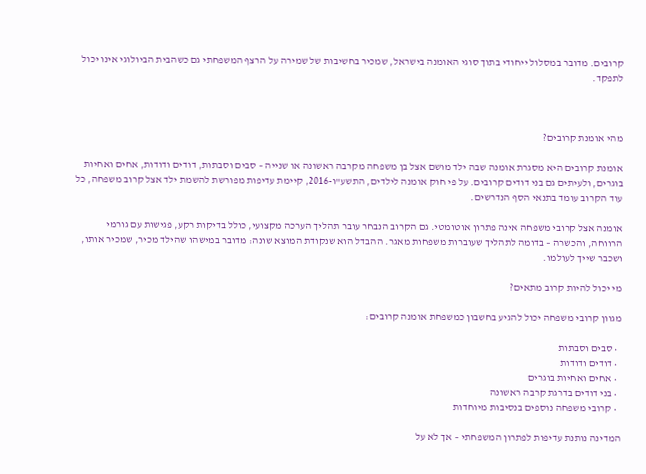קרובים. מדובר במסלול ייחודי בתוך סוגי האומנה בישראל, שמכיר בחשיבות של שמירה על הרצף המשפחתי גם כשהבית הביולוגי אינו יכול לתפקד.



מהי אומנת קרובים?

אומנת קרובים היא מסגרת אומנה שבה ילד מושם אצל בן משפחה מקרבה ראשונה או שנייה – סבים וסבתות, דודים ודודות, אחים ואחיות בוגרים, ולעיתים גם בני דודים קרובים. על פי חוק אומנה לילדים, התשע"ו-2016, קיימת עדיפות מפורשת להשמת ילד אצל קרוב משפחה, כל עוד הקרוב עומד בתנאי הסף הנדרשים.

אומנה אצל קרובי משפחה אינה פתרון אוטומטי. גם הקרוב הנבחר עובר תהליך הערכה מקצועי, כולל בדיקות רקע, פגישות עם גורמי הרווחה, והכשרה – בדומה לתהליך שעוברות משפחות מאגר. ההבדל הוא שנקודת המוצא שונה: מדובר במישהו שהילד מכיר, שמכיר אותו, ושכבר שייך לעולמו.

מי יכול להיות קרוב מתאים?

מגוון קרובי משפחה יכול להגיע בחשבון כמשפחת אומנה קרובים:

  • סבים וסבתות
  • דודים ודודות
  • אחים ואחיות בוגרים
  • בני דודים בדרגת קרבה ראשונה
  • קרובי משפחה נוספים בנסיבות מיוחדות

המדינה נותנת עדיפות לפתרון המשפחתי – אך לא על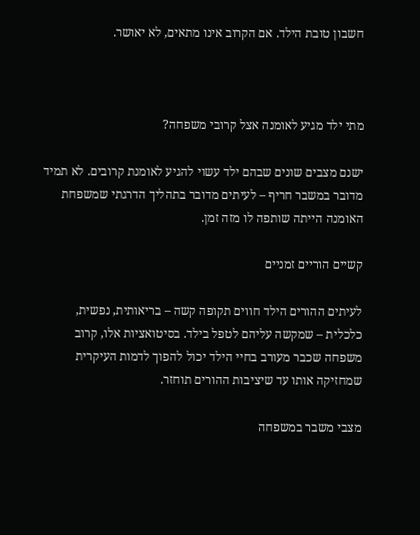חשבון טובת הילד. אם הקרוב אינו מתאים, לא יאושר.



מתי ילד מגיע לאומנה אצל קרובי משפחה?

ישנם מצבים שונים שבהם ילד עשוי להגיע לאומנת קרובים. לא תמיד מדובר במשבר חריף – לעיתים מדובר בתהליך הדרגתי שמשפחת האומנה הייתה שותפה לו מזה זמן.

קשיים הוריים זמניים

לעיתים ההורים הילד חווים תקופה קשה – בריאותית, נפשית, כלכלית – שמקשה עליהם לטפל בילד. בסיטואציות אלו, קרוב משפחה שכבר מעורב בחיי הילד יכול להפוך לדמות העיקרית שמחזיקה אותו עד שיציבות ההורים תוחזר.

מצבי משבר במשפחה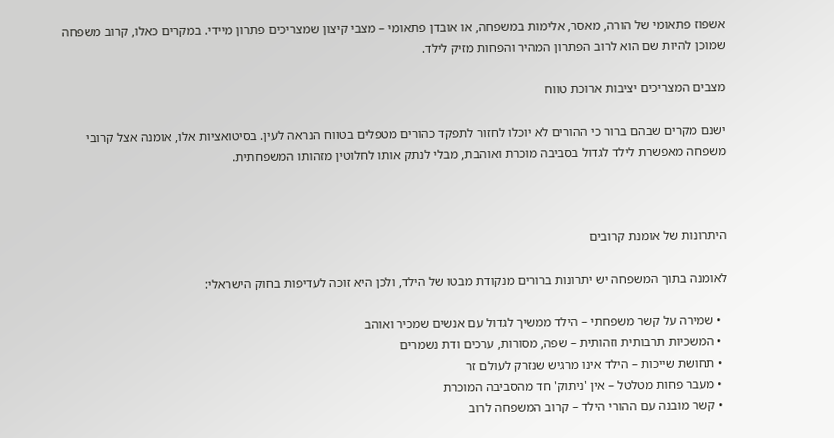אשפוז פתאומי של הורה, מאסר, אלימות במשפחה, או אובדן פתאומי – מצבי קיצון שמצריכים פתרון מיידי. במקרים כאלו, קרוב משפחה שמוכן להיות שם הוא לרוב הפתרון המהיר והפחות מזיק לילד.

מצבים המצריכים יציבות ארוכת טווח

ישנם מקרים שבהם ברור כי ההורים לא יוכלו לחזור לתפקד כהורים מטפלים בטווח הנראה לעין. בסיטואציות אלו, אומנה אצל קרובי משפחה מאפשרת לילד לגדול בסביבה מוכרת ואוהבת, מבלי לנתק אותו לחלוטין מזהותו המשפחתית.



היתרונות של אומנת קרובים

לאומנה בתוך המשפחה יש יתרונות ברורים מנקודת מבטו של הילד, ולכן היא זוכה לעדיפות בחוק הישראלי:

  • שמירה על קשר משפחתי – הילד ממשיך לגדול עם אנשים שמכיר ואוהב
  • המשכיות תרבותית וזהותית – שפה, מסורות, ערכים ודת נשמרים
  • תחושת שייכות – הילד אינו מרגיש שנזרק לעולם זר
  • מעבר פחות מטלטל – אין 'ניתוק' חד מהסביבה המוכרת
  • קשר מובנה עם ההורי הילד – קרוב המשפחה לרוב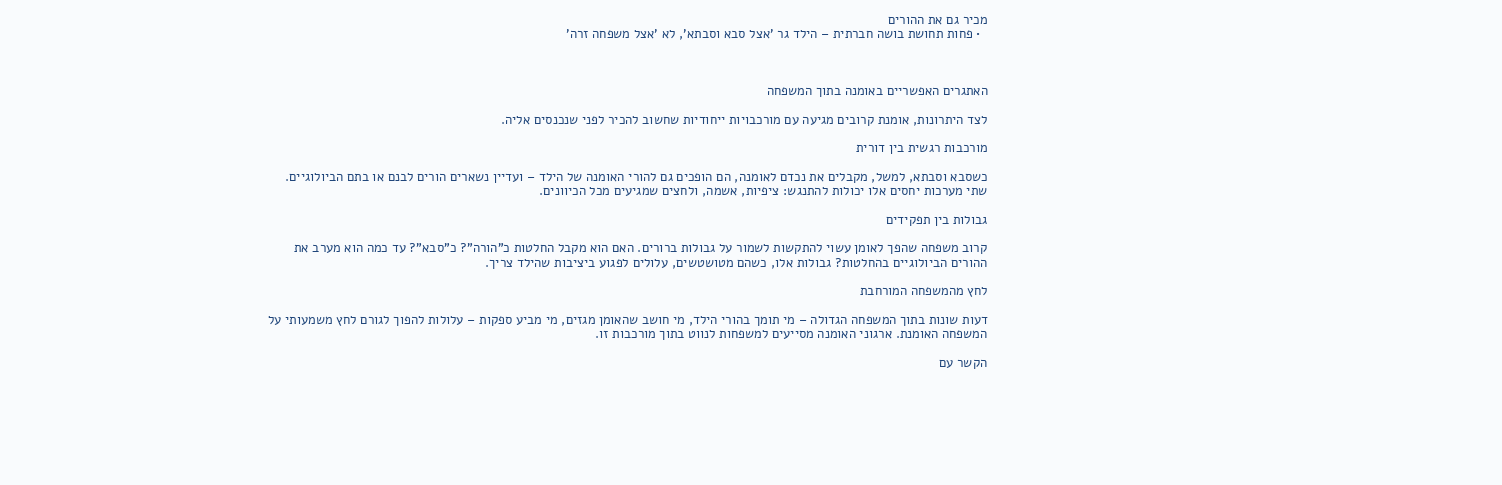מכיר גם את ההורים
  • פחות תחושת בושה חברתית – הילד גר 'אצל סבא וסבתא', לא 'אצל משפחה זרה'



האתגרים האפשריים באומנה בתוך המשפחה

לצד היתרונות, אומנת קרובים מגיעה עם מורכבויות ייחודיות שחשוב להכיר לפני שנכנסים אליה.

מורכבות רגשית בין דורית

כשסבא וסבתא, למשל, מקבלים את נכדם לאומנה, הם הופכים גם להורי האומנה של הילד – ועדיין נשארים הורים לבנם או בתם הביולוגיים. שתי מערכות יחסים אלו יכולות להתנגש: ציפיות, אשמה, ולחצים שמגיעים מכל הכיוונים.

גבולות בין תפקידים

קרוב משפחה שהפך לאומן עשוי להתקשות לשמור על גבולות ברורים. האם הוא מקבל החלטות כ"הורה"? כ"סבא"? עד כמה הוא מערב את ההורים הביולוגיים בהחלטות? גבולות אלו, כשהם מטושטשים, עלולים לפגוע ביציבות שהילד צריך.

לחץ מהמשפחה המורחבת

דעות שונות בתוך המשפחה הגדולה – מי תומך בהורי הילד, מי חושב שהאומן מגזים, מי מביע ספקות – עלולות להפוך לגורם לחץ משמעותי על המשפחה האומנת. ארגוני האומנה מסייעים למשפחות לנווט בתוך מורכבות זו.

הקשר עם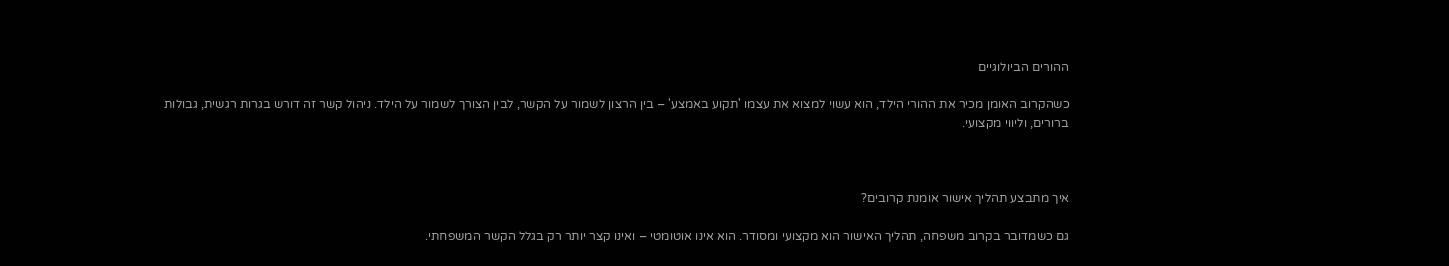ההורים הביולוגיים

כשהקרוב האומן מכיר את ההורי הילד, הוא עשוי למצוא את עצמו 'תקוע באמצע' – בין הרצון לשמור על הקשר, לבין הצורך לשמור על הילד. ניהול קשר זה דורש בגרות רגשית, גבולות ברורים, וליווי מקצועי.



איך מתבצע תהליך אישור אומנת קרובים?

גם כשמדובר בקרוב משפחה, תהליך האישור הוא מקצועי ומסודר. הוא אינו אוטומטי – ואינו קצר יותר רק בגלל הקשר המשפחתי.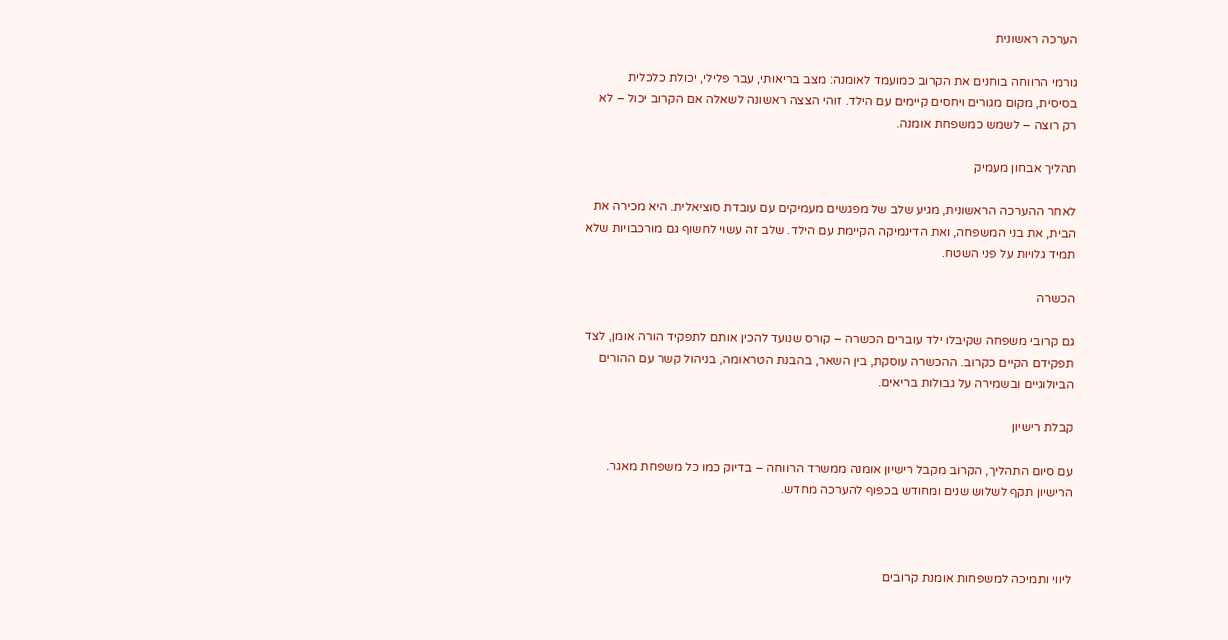הערכה ראשונית

גורמי הרווחה בוחנים את הקרוב כמועמד לאומנה: מצב בריאותי, עבר פלילי, יכולת כלכלית בסיסית, מקום מגורים ויחסים קיימים עם הילד. זוהי הצצה ראשונה לשאלה אם הקרוב יכול – לא רק רוצה – לשמש כמשפחת אומנה.

תהליך אבחון מעמיק

לאחר ההערכה הראשונית, מגיע שלב של מפגשים מעמיקים עם עובדת סוציאלית. היא מכירה את הבית, את בני המשפחה, ואת הדינמיקה הקיימת עם הילד. שלב זה עשוי לחשוף גם מורכבויות שלא תמיד גלויות על פני השטח.

הכשרה

גם קרובי משפחה שקיבלו ילד עוברים הכשרה – קורס שנועד להכין אותם לתפקיד הורה אומן, לצד תפקידם הקיים כקרוב. ההכשרה עוסקת, בין השאר, בהבנת הטראומה, בניהול קשר עם ההורים הביולוגיים ובשמירה על גבולות בריאים.

קבלת רישיון

עם סיום התהליך, הקרוב מקבל רישיון אומנה ממשרד הרווחה – בדיוק כמו כל משפחת מאגר. הרישיון תקף לשלוש שנים ומחודש בכפוף להערכה מחדש.



ליווי ותמיכה למשפחות אומנת קרובים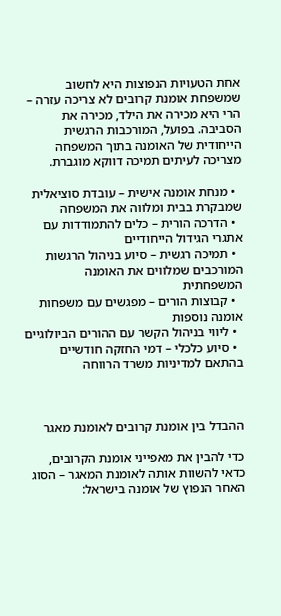אחת הטעויות הנפוצות היא לחשוב שמשפחת אומנת קרובים לא צריכה עזרה – הרי היא מכירה את הילד, מכירה את הסביבה. בפועל, המורכבות הרגשית הייחודית של האומנה בתוך המשפחה מצריכה לעיתים תמיכה דווקא מוגברת.

  • מנחת אומנה אישית – עובדת סוציאלית שמבקרת בבית ומלווה את המשפחה
  • הדרכה הורית – כלים להתמודדות עם אתגרי הגידול הייחודיים
  • תמיכה רגשית – סיוע בניהול הרגשות המורכבים שמלווים את האומנה המשפחתית
  • קבוצות הורים – מפגשים עם משפחות אומנה נוספות
  • ליווי בניהול הקשר עם ההורים הביולוגיים
  • סיוע כלכלי – דמי החזקה חודשיים בהתאם למדיניות משרד הרווחה



ההבדל בין אומנת קרובים לאומנת מאגר

כדי להבין את מאפייני אומנת הקרובים, כדאי להשוות אותה לאומנת המאגר – הסוג האחר הנפוץ של אומנה בישראל: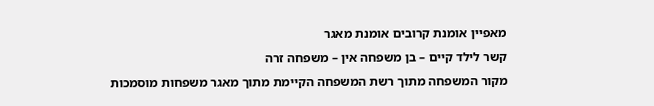מאפיין אומנת קרובים אומנת מאגר
קשר לילד קיים – בן משפחה אין – משפחה זרה
מקור המשפחה מתוך רשת המשפחה הקיימת מתוך מאגר משפחות מוסמכות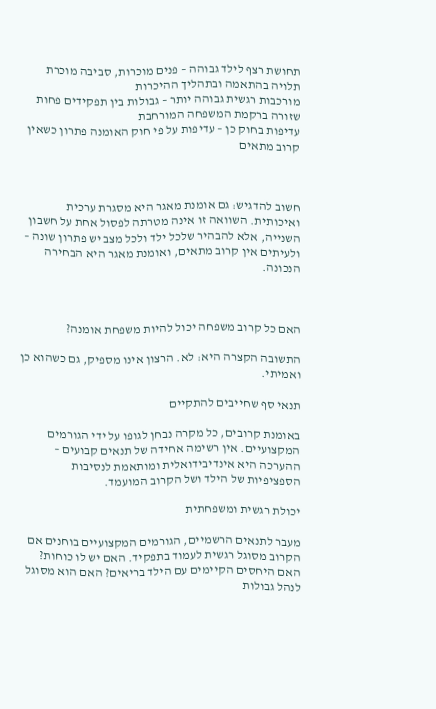תחושת רצף לילד גבוהה – פנים מוכרות, סביבה מוכרת תלויה בהתאמה ובתהליך ההיכרות
מורכבות רגשית גבוהה יותר – גבולות בין תפקידים פחות שזורה ברקמת המשפחה המורחבת
עדיפות בחוק כן – עדיפות על פי חוק האומנה פתרון כשאין קרוב מתאים



חשוב להדגיש: גם אומנת מאגר היא מסגרת ערכית ואיכותית. השוואה זו אינה מטרתה לפסול אחת על חשבון השנייה, אלא להבהיר שלכל ילד ולכל מצב יש פתרון שונה – ולעיתים אין קרוב מתאים, ואומנת מאגר היא הבחירה הנכונה.



האם כל קרוב משפחה יכול להיות משפחת אומנה?

התשובה הקצרה היא: לא. הרצון אינו מספיק, גם כשהוא כן ואמיתי.

תנאי סף שחייבים להתקיים

באומנת קרובים, כל מקרה נבחן לגופו על ידי הגורמים המקצועיים. אין רשימה אחידה של תנאים קבועים – ההערכה היא אינדיבידואלית ומותאמת לנסיבות הספציפיות של הילד ושל הקרוב המועמד.

יכולת רגשית ומשפחתית

מעבר לתנאים הרשמיים, הגורמים המקצועיים בוחנים אם הקרוב מסוגל רגשית לעמוד בתפקיד. האם יש לו כוחות? האם היחסים הקיימים עם הילד בריאים? האם הוא מסוגל לנהל גבולות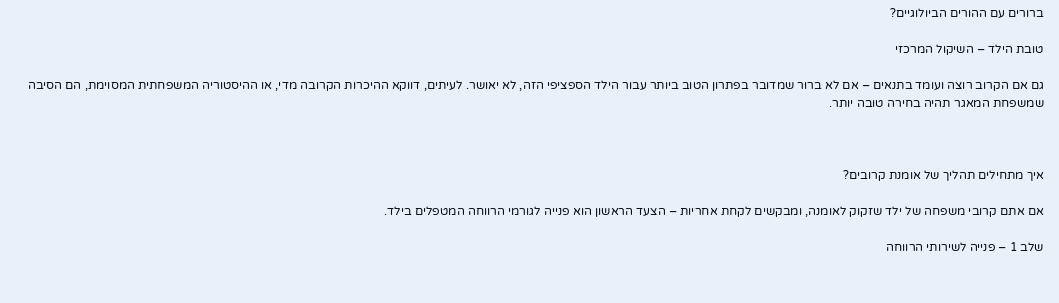ברורים עם ההורים הביולוגיים?

טובת הילד – השיקול המרכזי

גם אם הקרוב רוצה ועומד בתנאים – אם לא ברור שמדובר בפתרון הטוב ביותר עבור הילד הספציפי הזה, לא יאושר. לעיתים, דווקא ההיכרות הקרובה מדי, או ההיסטוריה המשפחתית המסוימת, הם הסיבה שמשפחת המאגר תהיה בחירה טובה יותר.



איך מתחילים תהליך של אומנת קרובים?

אם אתם קרובי משפחה של ילד שזקוק לאומנה, ומבקשים לקחת אחריות – הצעד הראשון הוא פנייה לגורמי הרווחה המטפלים בילד.

שלב 1 – פנייה לשירותי הרווחה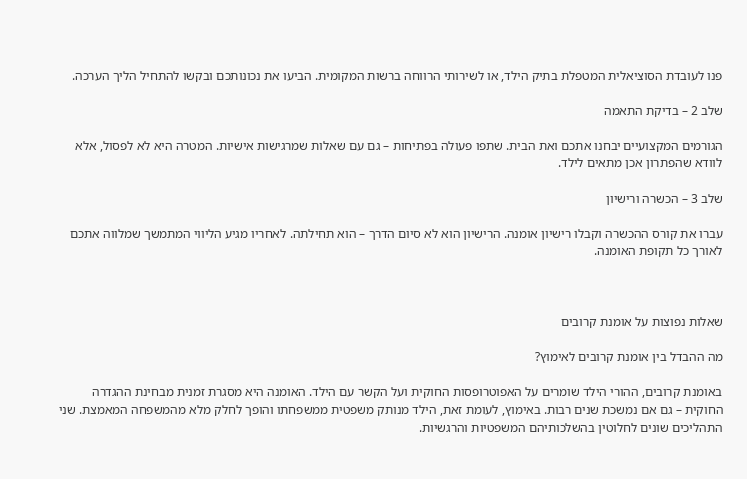פנו לעובדת הסוציאלית המטפלת בתיק הילד, או לשירותי הרווחה ברשות המקומית. הביעו את נכונותכם ובקשו להתחיל הליך הערכה.

שלב 2 – בדיקת התאמה

הגורמים המקצועיים יבחנו אתכם ואת הבית. שתפו פעולה בפתיחות – גם עם שאלות שמרגישות אישיות. המטרה היא לא לפסול, אלא לוודא שהפתרון אכן מתאים לילד.

שלב 3 – הכשרה ורישיון

עברו את קורס ההכשרה וקבלו רישיון אומנה. הרישיון הוא לא סיום הדרך – הוא תחילתה. לאחריו מגיע הליווי המתמשך שמלווה אתכם לאורך כל תקופת האומנה.



שאלות נפוצות על אומנת קרובים

מה ההבדל בין אומנת קרובים לאימוץ?

באומנת קרובים, ההורי הילד שומרים על האפוטרופסות החוקית ועל הקשר עם הילד. האומנה היא מסגרת זמנית מבחינת ההגדרה החוקית – גם אם נמשכת שנים רבות. באימוץ, לעומת זאת, הילד מנותק משפטית ממשפחתו והופך לחלק מלא מהמשפחה המאמצת. שני התהליכים שונים לחלוטין בהשלכותיהם המשפטיות והרגשיות.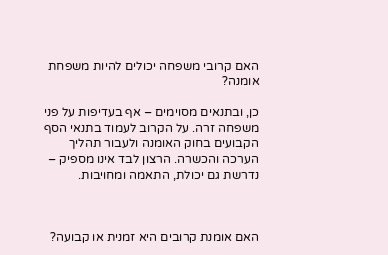האם קרובי משפחה יכולים להיות משפחת אומנה?

כן, ובתנאים מסוימים – אף בעדיפות על פני משפחה זרה. על הקרוב לעמוד בתנאי הסף הקבועים בחוק האומנה ולעבור תהליך הערכה והכשרה. הרצון לבד אינו מספיק – נדרשת גם יכולת, התאמה ומחויבות.



האם אומנת קרובים היא זמנית או קבועה?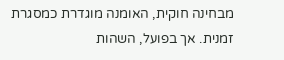מבחינה חוקית, האומנה מוגדרת כמסגרת זמנית. אך בפועל, השהות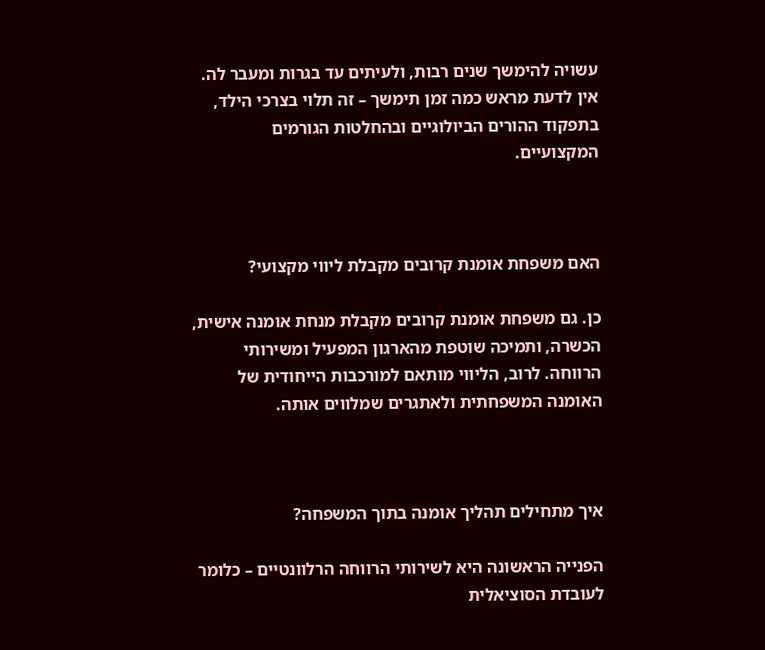עשויה להימשך שנים רבות, ולעיתים עד בגרות ומעבר לה. אין לדעת מראש כמה זמן תימשך – זה תלוי בצרכי הילד, בתפקוד ההורים הביולוגיים ובהחלטות הגורמים המקצועיים.



האם משפחת אומנת קרובים מקבלת ליווי מקצועי?

כן. גם משפחת אומנת קרובים מקבלת מנחת אומנה אישית, הכשרה, ותמיכה שוטפת מהארגון המפעיל ומשירותי הרווחה. לרוב, הליווי מותאם למורכבות הייחודית של האומנה המשפחתית ולאתגרים שמלווים אותה.



איך מתחילים תהליך אומנה בתוך המשפחה?

הפנייה הראשונה היא לשירותי הרווחה הרלוונטיים – כלומר לעובדת הסוציאלית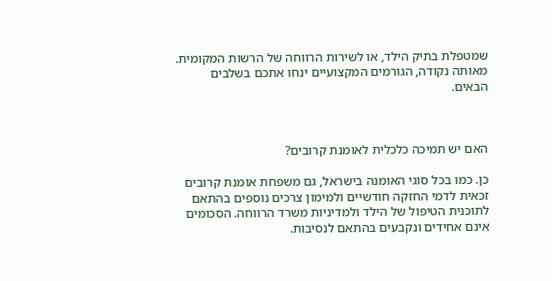שמטפלת בתיק הילד, או לשירות הרווחה של הרשות המקומית. מאותה נקודה, הגורמים המקצועיים ינחו אתכם בשלבים הבאים.



האם יש תמיכה כלכלית לאומנת קרובים?

כן. כמו בכל סוגי האומנה בישראל, גם משפחת אומנת קרובים זכאית לדמי החזקה חודשיים ולמימון צרכים נוספים בהתאם לתוכנית הטיפול של הילד ולמדיניות משרד הרווחה. הסכומים אינם אחידים ונקבעים בהתאם לנסיבות.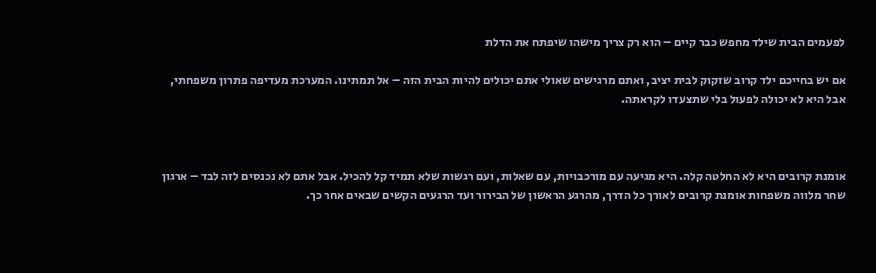לפעמים הבית שילד מחפש כבר קיים – הוא רק צריך מישהו שיפתח את הדלת

אם יש בחייכם ילד קרוב שזקוק לבית יציב, ואתם מרגישים שאולי אתם יכולים להיות הבית הזה – אל תמתינו. המערכת מעדיפה פתרון משפחתי, אבל היא לא יכולה לפעול בלי שתצעדו לקראתה.



אומנת קרובים היא לא החלטה קלה. היא מגיעה עם מורכבויות, עם שאלות, ועם רגשות שלא תמיד קל להכיל. אבל אתם לא נכנסים לזה לבד – ארגון שחר מלווה משפחות אומנת קרובים לאורך כל הדרך, מהרגע הראשון של הבירור ועד הרגעים הקשים שבאים אחר כך.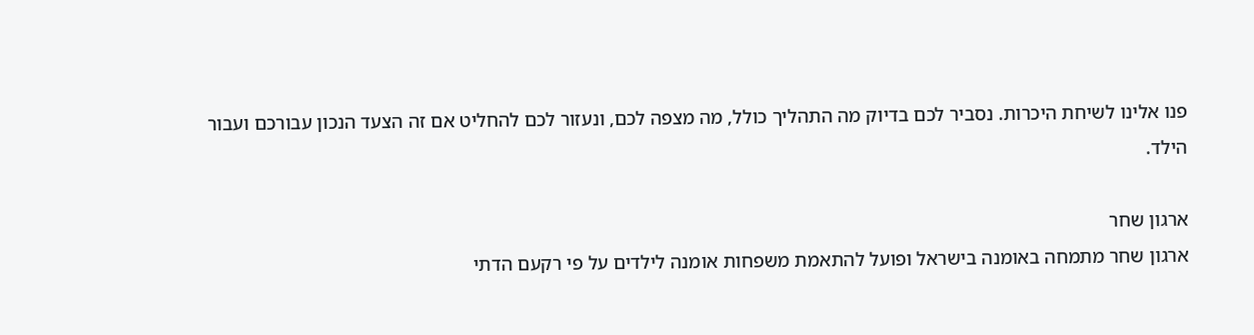פנו אלינו לשיחת היכרות. נסביר לכם בדיוק מה התהליך כולל, מה מצפה לכם, ונעזור לכם להחליט אם זה הצעד הנכון עבורכם ועבור הילד.

ארגון שחר
ארגון שחר מתמחה באומנה בישראל ופועל להתאמת משפחות אומנה לילדים על פי רקעם הדתי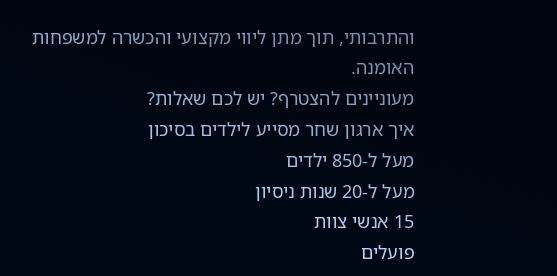והתרבותי, תוך מתן ליווי מקצועי והכשרה למשפחות האומנה.
מעוניינים להצטרף? יש לכם שאלות?
איך ארגון שחר מסייע לילדים בסיכון
מעל ל-850 ילדים
מעל ל-20 שנות ניסיון
15 אנשי צוות
פועלים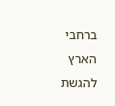ברחבי הארץ
להגשת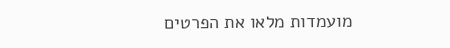מועמדות מלאו את הפרטים